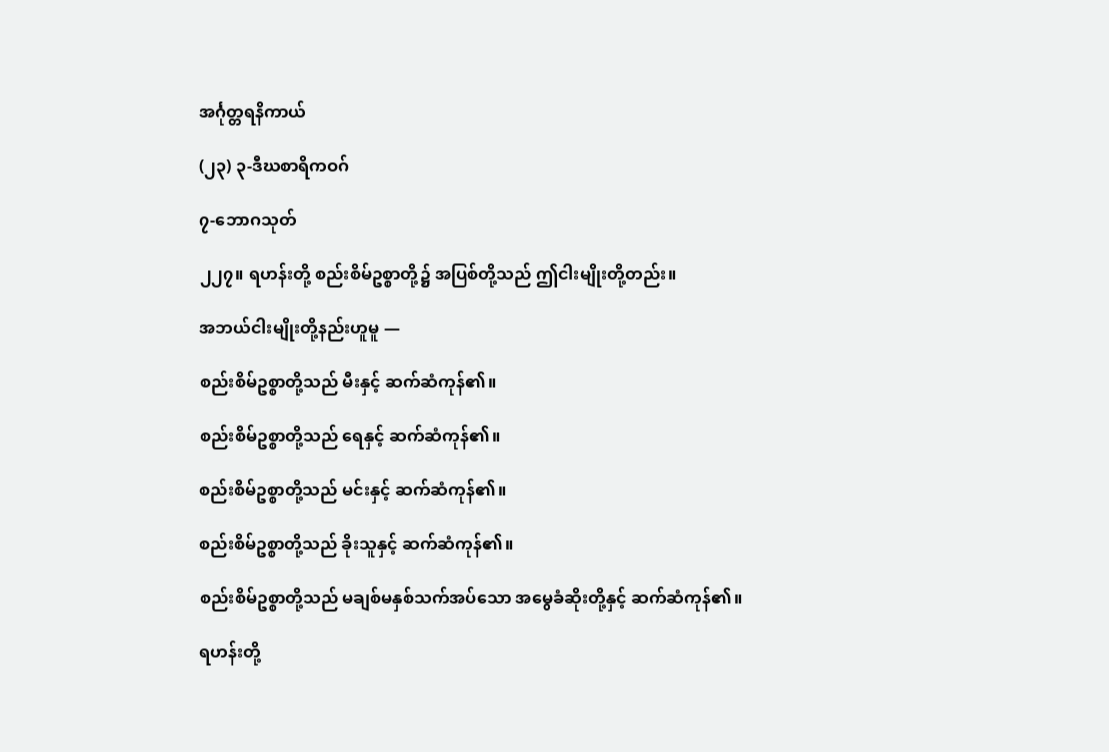အင်္ဂုတ္တရနိကာယ်

(၂၃) ၃-ဒီဃစာရိကဝဂ်

၇-ဘောဂသုတ်

၂၂၇။ ရဟန်းတို့ စည်းစိမ်ဥစ္စာတို့၌ အပြစ်တို့သည် ဤငါးမျိုးတို့တည်း။

အဘယ်ငါးမျိုးတို့နည်းဟူမူ —

စည်းစိမ်ဥစ္စာတို့သည် မီးနှင့် ဆက်ဆံကုန်၏။

စည်းစိမ်ဥစ္စာတို့သည် ရေနှင့် ဆက်ဆံကုန်၏။

စည်းစိမ်ဥစ္စာတို့သည် မင်းနှင့် ဆက်ဆံကုန်၏။

စည်းစိမ်ဥစ္စာတို့သည် ခိုးသူနှင့် ဆက်ဆံကုန်၏။

စည်းစိမ်ဥစ္စာတို့သည် မချစ်မနှစ်သက်အပ်သော အမွေခံဆိုးတို့နှင့် ဆက်ဆံကုန်၏။

ရဟန်းတို့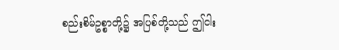စည်းစိမ်ဥစ္စာတို့၌ အပြစ်တို့သည် ဤငါး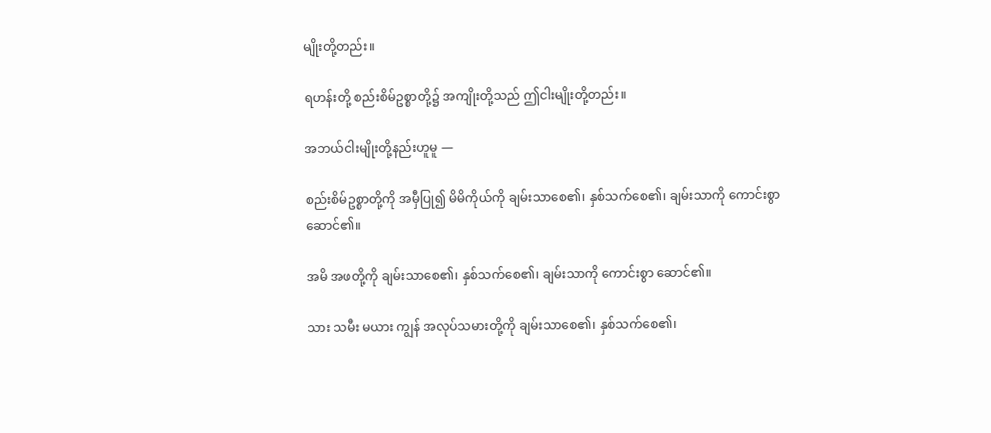မျိုးတို့တည်း။

ရဟန်းတို့ စည်းစိမ်ဥစ္စာတို့၌ အကျိုးတို့သည် ဤငါးမျိုးတို့တည်း။

အဘယ်ငါးမျိုးတို့နည်းဟူမူ —

စည်းစိမ်ဥစ္စာတို့ကို အမှီပြု၍ မိမိကိုယ်ကို ချမ်းသာစေ၏၊ နှစ်သက်စေ၏၊ ချမ်းသာကို ကောင်းစွာဆောင်၏။

အမိ အဖတို့ကို ချမ်းသာစေ၏၊ နှစ်သက်စေ၏၊ ချမ်းသာကို ကောင်းစွာ ဆောင်၏။

သား သမီး မယား ကျွန် အလုပ်သမားတို့ကို ချမ်းသာစေ၏၊ နှစ်သက်စေ၏၊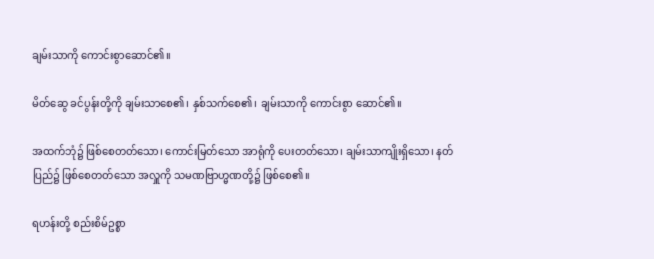ချမ်းသာကို ကောင်းစွာဆောင်၏။

မိတ်ဆွေ ခင်ပွန်းတို့ကို ချမ်းသာစေ၏၊ နှစ်သက်စေ၏၊ ချမ်းသာကို ကောင်းစွာ ဆောင်၏။

အထက်ဘုံ၌ ဖြစ်စေတတ်သော၊ ကောင်းမြတ်သော အာရုံကို ပေးတတ်သော၊ ချမ်းသာကျိုးရှိသော၊ နတ်ပြည်၌ ဖြစ်စေတတ်သော အလှူကို သမဏဗြာဟ္မဏတို့၌ ဖြစ်စေ၏။

ရဟန်းတို့ စည်းစိမ်ဥစ္စာ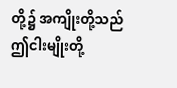တို့၌ အကျိုးတို့သည် ဤငါးမျိုးတို့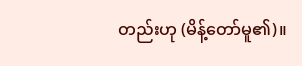တည်းဟု (မိန့်တော်မူ၏)။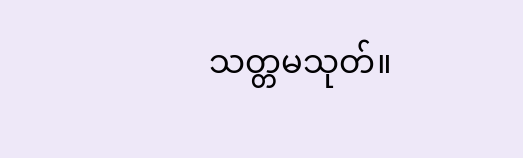သတ္တမသုတ်။